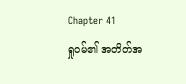Chapter 41
ရှုဝမ်၏ အတိတ်အ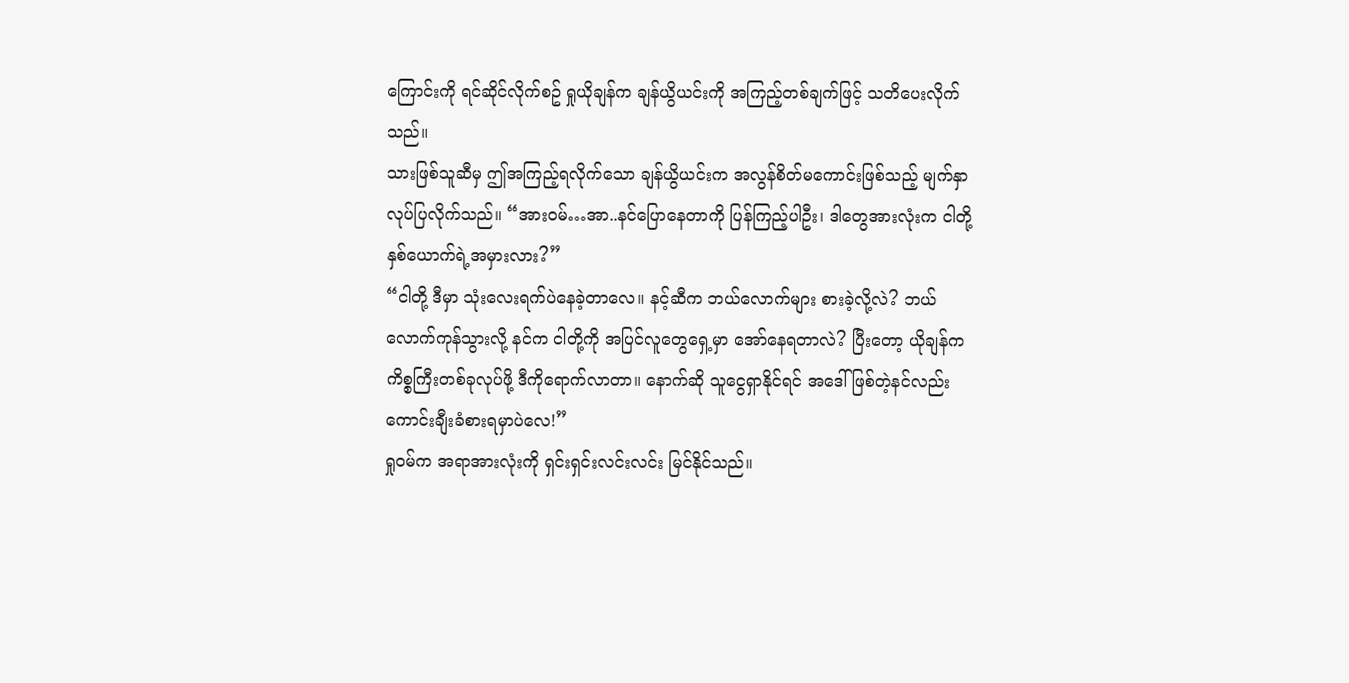ကြောင်းကို ရင်ဆိုင်လိုက်စဥ် ရှုယိုချန်က ချန်ယွိယင်းကို အကြည့်တစ်ချက်ဖြင့် သတိပေးလိုက်သည်။
သားဖြစ်သူဆီမှ ဤအကြည့်ရလိုက်သော ချန်ယွိယင်းက အလွန်စိတ်မကောင်းဖြစ်သည့် မျက်နှာလုပ်ပြလိုက်သည်။ “အားဝမ်…အာ..နင်ပြောနေတာကို ပြန်ကြည့်ပါဦး၊ ဒါတွေအားလုံးက ငါတို့နှစ်ယောက်ရဲ့အမှားလား?”
“ငါတို့ ဒီမှာ သုံးလေးရက်ပဲနေခဲ့တာလေ။ နင့်ဆီက ဘယ်လောက်များ စားခဲ့လို့လဲ? ဘယ်လောက်ကုန်သွားလို့ နင်က ငါတို့ကို အပြင်လူတွေရှေ့မှာ အော်နေရတာလဲ? ပြီးတော့ ယိုချန်က ကိစ္စကြီးတစ်ခုလုပ်ဖို့ ဒီကိုရောက်လာတာ။ နောက်ဆို သူငွေရှာနိုင်ရင် အဒေါ်ဖြစ်တဲ့နင်လည်း ကောင်းချီးခံစားရမှာပဲလေ!”
ရှုဝမ်က အရာအားလုံးကို ရှင်းရှင်းလင်းလင်း မြင်နိုင်သည်။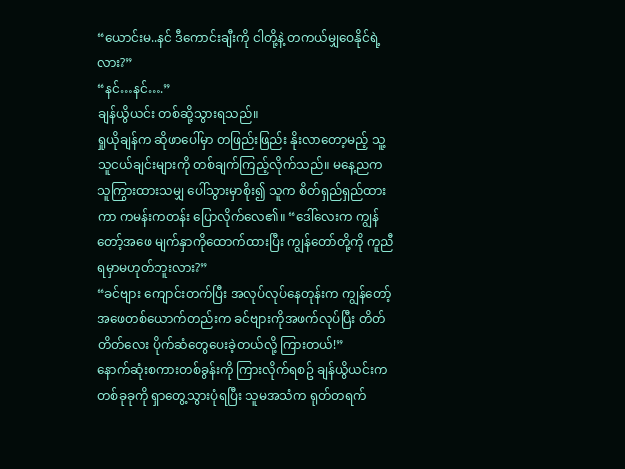“ယောင်းမ..နင် ဒီကောင်းချီးကို ငါတို့နဲ့ တကယ်မျှဝေနိုင်ရဲ့လား?”
“နင်…နင်….”
ချန်ယွိယင်း တစ်ဆို့သွားရသည်။
ရှုယိုချန်က ဆိုဖာပေါ်မှာ တဖြည်းဖြည်း နိုးလာတော့မည့် သူ့သူငယ်ချင်းများကို တစ်ချက်ကြည့်လိုက်သည်။ မနေ့ညက သူကြွားထားသမျှ ပေါ်သွားမှာစိုး၍ သူက စိတ်ရှည်ရှည်ထားကာ ကမန်းကတန်း ပြောလိုက်လေ၏။ “ဒေါ်လေးက ကျွန်တော့်အဖေ မျက်နှာကိုထောက်ထားပြီး ကျွန်တော်တို့ကို ကူညီရမှာမဟုတ်ဘူးလား?”
“ခင်ဗျား ကျောင်းတက်ပြီး အလုပ်လုပ်နေတုန်းက ကျွန်တော့်အဖေတစ်ယောက်တည်းက ခင်ဗျားကိုအဖက်လုပ်ပြီး တိတ်တိတ်လေး ပိုက်ဆံတွေပေးခဲ့တယ်လို့ ကြားတယ်!”
နောက်ဆုံးစကားတစ်ခွန်းကို ကြားလိုက်ရစဥ် ချန်ယွိယင်းက တစ်ခုခုကို ရှာတွေ့သွားပုံရပြီး သူမအသံက ရုတ်တရက်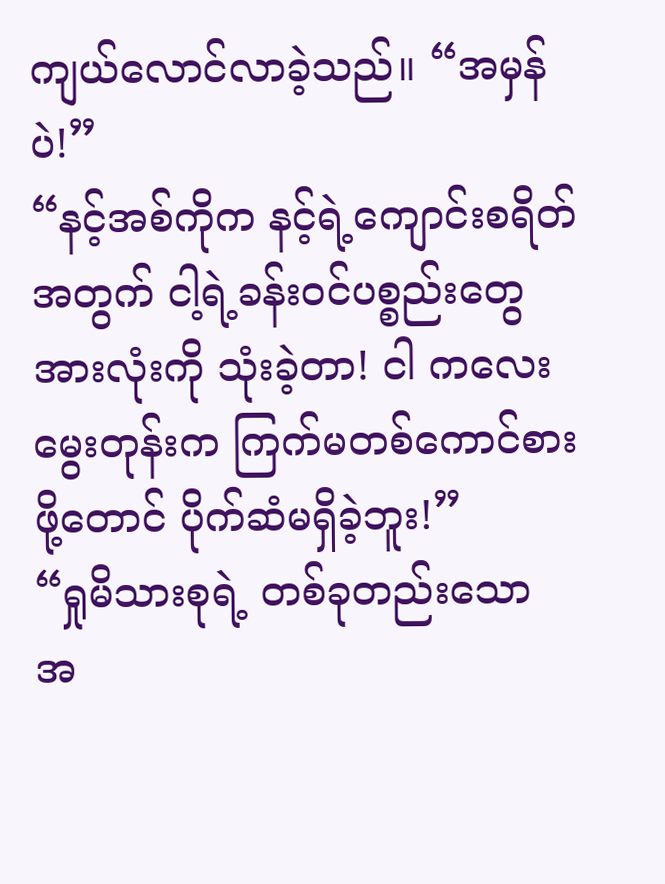ကျယ်လောင်လာခဲ့သည်။ “အမှန်ပဲ!”
“နင့်အစ်ကိုက နင့်ရဲ့ကျောင်းစရိတ်အတွက် ငါ့ရဲ့ခန်းဝင်ပစ္စည်းတွေအားလုံးကို သုံးခဲ့တာ! ငါ ကလေးမွေးတုန်းက ကြက်မတစ်ကောင်စားဖို့တောင် ပိုက်ဆံမရှိခဲ့ဘူး!”
“ရှုမိသားစုရဲ့ တစ်ခုတည်းသော အ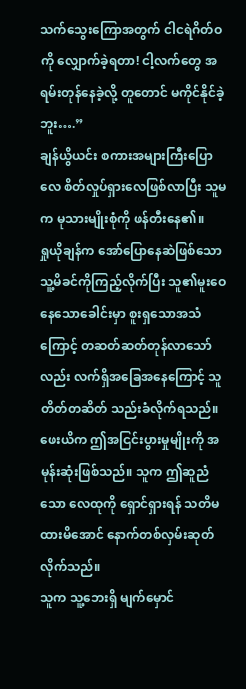သက်သွေးကြောအတွက် ငါငရဲဂိတ်ဝကို လျှောက်ခဲ့ရတာ! ငါ့လက်တွေ အရမ်းတုန်နေခဲ့လို့ တူတောင် မကိုင်နိုင်ခဲ့ဘူး….”
ချန်ယွိယင်း စကားအများကြီးပြောလေ စိတ်လှုပ်ရှားလေဖြစ်လာပြီး သူမက မုသားမျိုးစုံကို ဖန်တီးနေ၏။
ရှုယိုချန်က အော်ပြောနေဆဲဖြစ်သော သူ့မိခင်ကိုကြည့်လိုက်ပြီး သူ၏မူးဝေနေသောခေါင်းမှာ စူးရှသောအသံကြောင့် တဆတ်ဆတ်တုန်လာသော်လည်း လက်ရှိအခြေအနေကြောင့် သူ တိတ်တဆိတ် သည်းခံလိုက်ရသည်။
ဖေးယိက ဤအငြင်းပွားမှုမျိုးကို အမုန်းဆုံးဖြစ်သည်။ သူက ဤဆူညံသော လေထုကို ရှောင်ရှားရန် သတိမထားမိအောင် နောက်တစ်လှမ်းဆုတ်လိုက်သည်။
သူက သူ့ဘေးရှိ မျက်မှောင်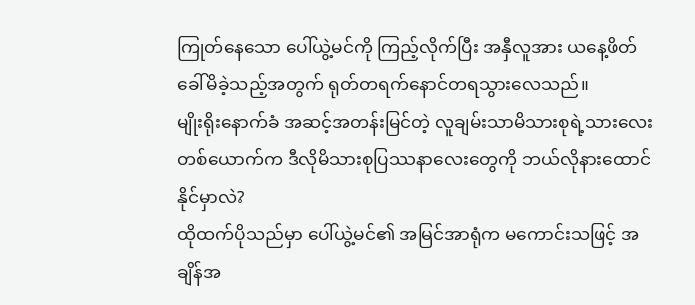ကြုတ်နေသော ပေါ်ယွဲ့မင်ကို ကြည့်လိုက်ပြီး အနှီလူအား ယနေ့ဖိတ်ခေါ်မိခဲ့သည့်အတွက် ရုတ်တရက်နောင်တရသွားလေသည်။
မျိုးရိုးနောက်ခံ အဆင့်အတန်းမြင်တဲ့ လူချမ်းသာမိသားစုရဲ့သားလေးတစ်ယောက်က ဒီလိုမိသားစုပြဿနာလေးတွေကို ဘယ်လိုနားထောင်နိုင်မှာလဲ?
ထိုထက်ပိုသည်မှာ ပေါ်ယွဲ့မင်၏ အမြင်အာရုံက မကောင်းသဖြင့် အချိန်အ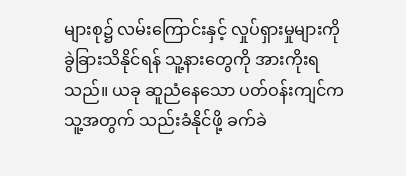များစု၌ လမ်းကြောင်းနှင့် လှုပ်ရှားမှုများကို ခွဲခြားသိနိုင်ရန် သူ့နားတွေကို အားကိုးရသည်။ ယခု ဆူညံနေသော ပတ်ဝန်းကျင်က သူ့အတွက် သည်းခံနိုင်ဖို့ ခက်ခဲ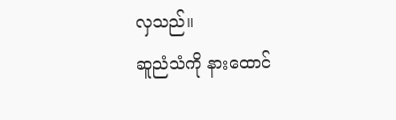လှသည်။
ဆူညံသံကို နားထောင်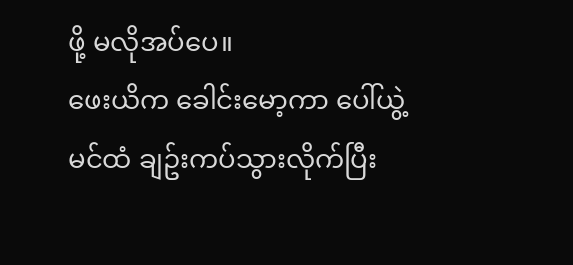ဖို့ မလိုအပ်ပေ။
ဖေးယိက ခေါင်းမော့ကာ ပေါ်ယွဲ့မင်ထံ ချဥ်းကပ်သွားလိုက်ပြီး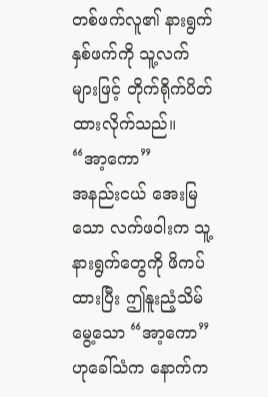တစ်ဖက်လူ၏ နားရွက်နှစ်ဖက်ကို သူ့လက်များဖြင့် တိုက်ရိုက်ပိတ်ထားလိုက်သည်။ “အာ့ကော”
အနည်းငယ် အေးမြသော လက်ဖဝါးက သူ့နားရွက်တွေကို ဖိကပ်ထားပြီး ဤနူးညံ့သိမ်မွေ့သော “အာ့ကော”ဟုခေါ်သံက နောက်က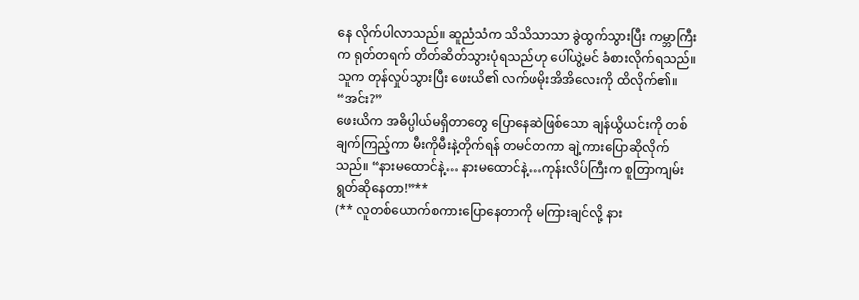နေ လိုက်ပါလာသည်။ ဆူညံသံက သိသိသာသာ ခွဲထွက်သွားပြီး ကမ္ဘာကြီးက ရုတ်တရက် တိတ်ဆိတ်သွားပုံရသည်ဟု ပေါ်ယွဲ့မင် ခံစားလိုက်ရသည်။
သူက တုန်လှုပ်သွားပြီး ဖေးယိ၏ လက်ဖမိုးအိအိလေးကို ထိလိုက်၏။ “အင်း?”
ဖေးယိက အဓိပ္ပါယ်မရှိတာတွေ ပြောနေဆဲဖြစ်သော ချန်ယွိယင်းကို တစ်ချက်ကြည့်ကာ မီးကိုမီးနဲ့တိုက်ရန် တမင်တကာ ချဲ့ကားပြောဆိုလိုက်သည်။ “နားမထောင်နဲ့… နားမထောင်နဲ့…ကုန်းလိပ်ကြီးက စူတြာကျမ်း ရွတ်ဆိုနေတာ!”**
(** လူတစ်ယောက်စကားပြောနေတာကို မကြားချင်လို့ နား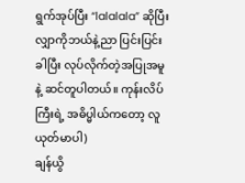ရွက်အုပ်ပြီး “lalalala” ဆိုပြီး လျှာကိုဘယ်နဲ့ညာ ပြင်းပြင်းခါပြီး လုပ်လိုက်တဲ့အပြုအမူနဲ့ ဆင်တူပါတယ်။ ကုန်းလိပ်ကြီးရဲ့ အဓိပ္မါယ်ကတော့ လူယုတ်မာပါ)
ချန်ယွိ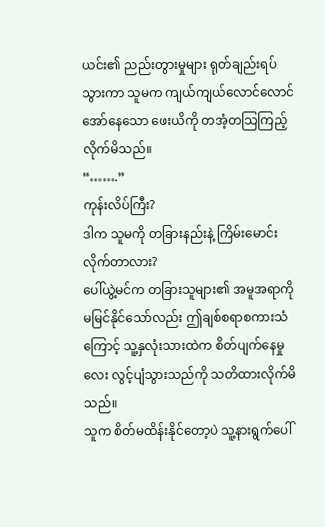ယင်း၏ ညည်းတွားမှုများ ရုတ်ချည်းရပ်သွားကာ သူမက ကျယ်ကျယ်လောင်လောင် အော်နေသော ဖေးယိကို တအံ့တသြကြည့်လိုက်မိသည်။
“…….”
ကုန်းလိပ်ကြီး?
ဒါက သူမကို တခြားနည်းနဲ့ ကြိမ်းမောင်းလိုက်တာလား?
ပေါ်ယွဲ့မင်က တခြားသူများ၏ အမူအရာကို မမြင်နိုင်သော်လည်း ဤချစ်စရာစကားသံကြောင့် သူ့နှလုံးသားထဲက စိတ်ပျက်နေမှုလေး လွင့်ပျံသွားသည်ကို သတိထားလိုက်မိသည်။
သူက စိတ်မထိန်းနိုင်တော့ပဲ သူ့နားရွက်ပေါ်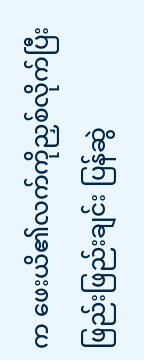က ဖေးယိ၏လက်ကိုညှစ်လိုက်ပြီး ဖြည်းဖြည်းချင်း ပြန်ဆွဲ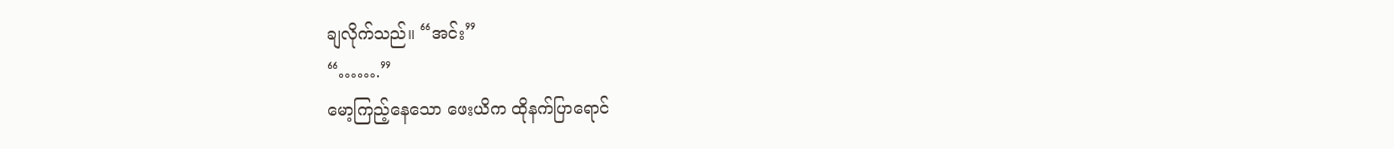ချလိုက်သည်။ “အင်း”
“…….”
မော့ကြည့်နေသော ဖေးယိက ထိုနက်ပြာရောင်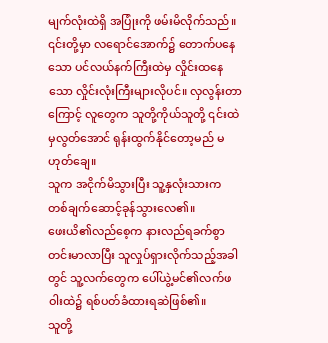မျက်လုံးထဲရှိ အပြုံးကို ဖမ်းမိလိုက်သည်။ ၎င်းတို့မှာ လရောင်အောက်၌ တောက်ပနေသော ပင်လယ်နက်ကြီးထဲမှ လှိုင်းထနေသော လှိုင်းလုံးကြီးများလိုပင်။ လှလွန်းတာကြောင့် လူတွေက သူတို့ကိုယ်သူတို့ ၎င်းထဲမှလွတ်အောင် ရုန်းထွက်နိုင်တော့မည် မဟုတ်ချေ။
သူက အငိုက်မိသွားပြီး သူ့နှလုံးသားက တစ်ချက်ဆောင့်ခုန်သွားလေ၏။
ဖေးယိ၏လည်စေ့က နားလည်ရခက်စွာ တင်းမာလာပြီး သူလှုပ်ရှားလိုက်သည့်အခါတွင် သူ့လက်တွေက ပေါ်ယွဲ့မင်၏လက်ဖဝါးထဲ၌ ရစ်ပတ်ခံထားရဆဲဖြစ်၏။
သူတို့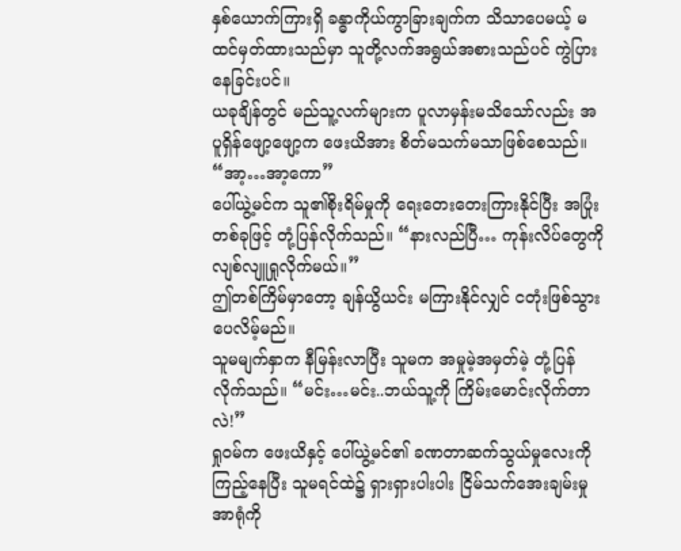နှစ်ယောက်ကြားရှိ ခန္ဓာကိုယ်ကွာခြားချက်က သိသာပေမယ့် မထင်မှတ်ထားသည်မှာ သူတို့လက်အရွယ်အစားသည်ပင် ကွဲပြားနေခြင်းပင်။
ယခုချိန်တွင် မည်သူ့လက်များက ပူလာမှန်းမသိသော်လည်း အပူရှိန်ဖျော့ဖျော့က ဖေးယိအား စိတ်မသက်မသာဖြစ်စေသည်။ “အာ့…အာ့ကော”
ပေါ်ယွဲ့မင်က သူ၏စိုးရိမ်မှုကို ရေးတေးတေးကြားနိုင်ပြီး အပြုံးတစ်ခုဖြင့် တုံ့ပြန်လိုက်သည်။ “နားလည်ပြီ… ကုန်းလိပ်တွေကို လျစ်လျူရှုလိုက်မယ်။”
ဤတစ်ကြိမ်မှာတော့ ချန်ယွိယင်း မကြားနိုင်လျှင် ငတုံးဖြစ်သွားပေလိမ့်မည်။
သူမမျက်နှာက နီမြန်းလာပြီး သူမက အမှုမဲ့အမှတ်မဲ့ တုံ့ပြန်လိုက်သည်။ “မင်း…မင်း..ဘယ်သူ့ကို ကြိမ်းမောင်းလိုက်တာလဲ!”
ရှုဝမ်က ဖေးယိနှင့် ပေါ်ယွဲ့မင်၏ ခဏတာဆက်သွယ်မှုလေးကို ကြည့်နေပြီး သူမရင်ထဲ၌ ရှားရှားပါးပါး ငြိမ်သက်အေးချမ်းမှု အာရုံကို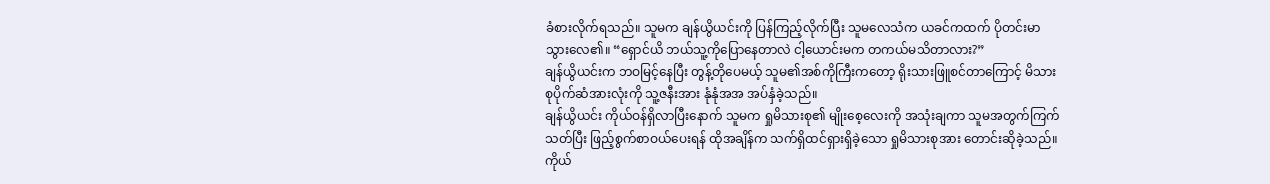ခံစားလိုက်ရသည်။ သူမက ချန်ယွိယင်းကို ပြန်ကြည့်လိုက်ပြီး သူမလေသံက ယခင်ကထက် ပိုတင်းမာသွားလေ၏။ “ရှောင်ယိ ဘယ်သူ့ကိုပြောနေတာလဲ ငါ့ယောင်းမက တကယ်မသိတာလား?”
ချန်ယွိယင်းက ဘဝမြင့်နေပြီး တွန့်တိုပေမယ့် သူမ၏အစ်ကိုကြီးကတော့ ရိုးသားဖြူစင်တာကြောင့် မိသားစုပိုက်ဆံအားလုံးကို သူ့ဇနီးအား နုံနုံအအ အပ်နှံခဲ့သည်။
ချန်ယွိယင်း ကိုယ်ဝန်ရှိလာပြီးနောက် သူမက ရှုမိသားစု၏ မျိုးစေ့လေးကို အသုံးချကာ သူမအတွက်ကြက်သတ်ပြီး ဖြည့်စွက်စာဝယ်ပေးရန် ထိုအချိန်က သက်ရှိထင်ရှားရှိခဲ့သော ရှုမိသားစုအား တောင်းဆိုခဲ့သည်။
ကိုယ်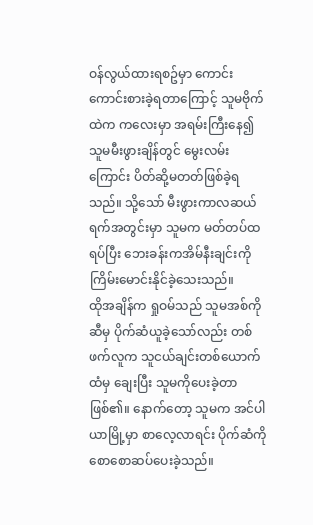ဝန်လွယ်ထားရစဥ်မှာ ကောင်းကောင်းစားခဲ့ရတာကြောင့် သူမဗိုက်ထဲက ကလေးမှာ အရမ်းကြီးနေ၍ သူမမီးဖွားချိန်တွင် မွေးလမ်းကြောင်း ပိတ်ဆို့မတတ်ဖြစ်ခဲ့ရသည်။ သို့သော် မီးဖွားကာလဆယ်ရက်အတွင်းမှာ သူမက မတ်တပ်ထရပ်ပြီး ဘေးခန်းကအိမ်နီးချင်းကို ကြိမ်းမောင်းနိုင်ခဲ့သေးသည်။
ထိုအချိန်က ရှုဝမ်သည် သူမအစ်ကိုဆီမှ ပိုက်ဆံယူခဲ့သော်လည်း တစ်ဖက်လူက သူငယ်ချင်းတစ်ယောက်ထံမှ ချေးပြီး သူမကိုပေးခဲ့တာဖြစ်၏။ နောက်တော့ သူမက အင်ပါယာမြို့မှာ စာလေ့လာရင်း ပိုက်ဆံကို စောစောဆပ်ပေးခဲ့သည်။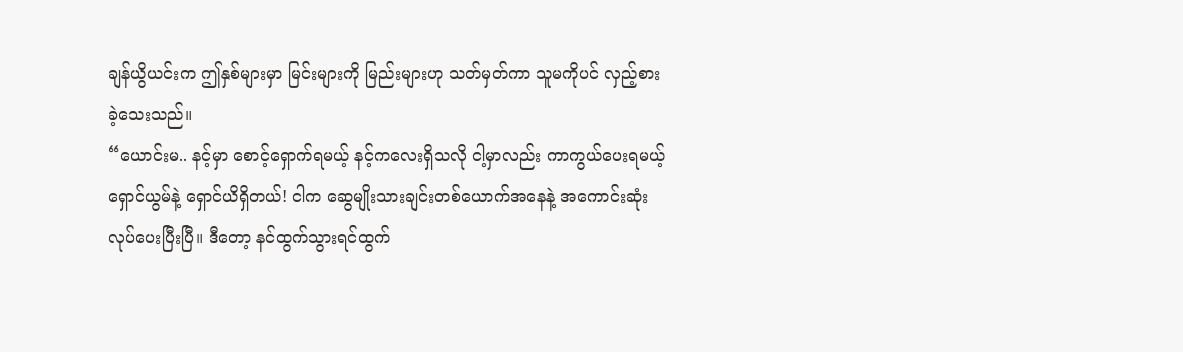ချန်ယွိယင်းက ဤနှစ်များမှာ မြင်းများကို မြည်းများဟု သတ်မှတ်ကာ သူမကိုပင် လှည့်စားခဲ့သေးသည်။
“ယောင်းမ.. နင့်မှာ စောင့်ရှောက်ရမယ့် နင့်ကလေးရှိသလို ငါ့မှာလည်း ကာကွယ်ပေးရမယ့် ရှောင်ယွမ်နဲ့ ရှောင်ယိရှိတယ်! ငါက ဆွေမျိုးသားချင်းတစ်ယောက်အနေနဲ့ အကောင်းဆုံးလုပ်ပေးပြီးပြီ။ ဒီတော့ နင်ထွက်သွားရင်ထွက်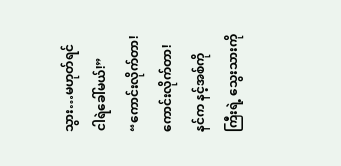သွား…မဟုတ်ရင် ငါရဲခေါ်မယ်!”
“ကောင်းလိုက်တာ! ကောင်းလိုက်တာ! နင်က နင့်အစ်ကိုကြီးရဲ့ သွေးသားကို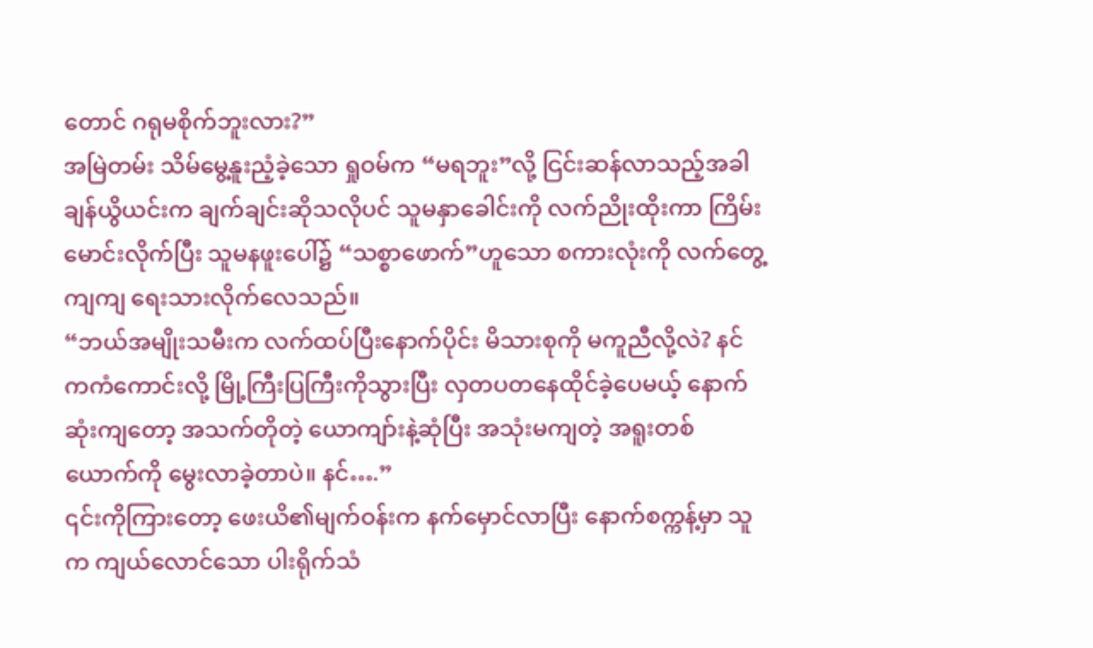တောင် ဂရုမစိုက်ဘူးလား?”
အမြဲတမ်း သိမ်မွေ့နူးညံ့ခဲ့သော ရှုဝမ်က “မရဘူး”လို့ ငြင်းဆန်လာသည့်အခါ ချန်ယွိယင်းက ချက်ချင်းဆိုသလိုပင် သူမနှာခေါင်းကို လက်ညိုးထိုးကာ ကြိမ်းမောင်းလိုက်ပြီး သူမနဖူးပေါ်၌ “သစ္စာဖောက်”ဟူသော စကားလုံးကို လက်တွေ့ကျကျ ရေးသားလိုက်လေသည်။
“ဘယ်အမျိုးသမီးက လက်ထပ်ပြီးနောက်ပိုင်း မိသားစုကို မကူညီလို့လဲ? နင်ကကံကောင်းလို့ မြို့ကြီးပြကြီးကိုသွားပြီး လှတပတနေထိုင်ခဲ့ပေမယ့် နောက်ဆုံးကျတော့ အသက်တိုတဲ့ ယောကျာ်းနဲ့ဆုံပြီး အသုံးမကျတဲ့ အရူးတစ်ယောက်ကို မွေးလာခဲ့တာပဲ။ နင်….”
၎င်းကိုကြားတော့ ဖေးယိ၏မျက်ဝန်းက နက်မှောင်လာပြီး နောက်စက္ကန့်မှာ သူက ကျယ်လောင်သော ပါးရိုက်သံ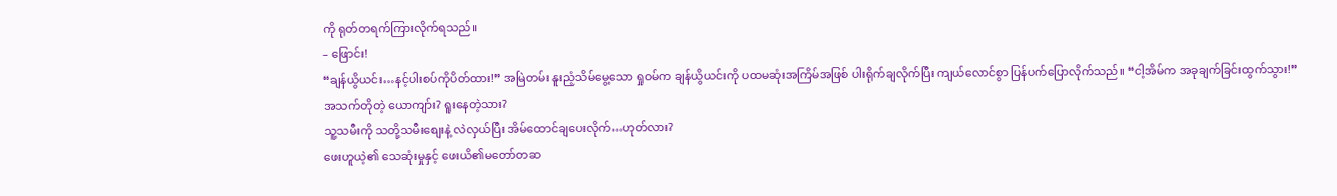ကို ရုတ်တရက်ကြားလိုက်ရသည်။
– ဖြောင်း!
“ချန်ယွိယင်း…နင့်ပါးစပ်ကိုပိတ်ထား!” အမြဲတမ်း နူးညံ့သိမ်မွေ့သော ရှုဝမ်က ချန်ယွိယင်းကို ပထမဆုံးအကြိမ်အဖြစ် ပါးရိုက်ချလိုက်ပြီး ကျယ်လောင်စွာ ပြန်ပက်ပြောလိုက်သည်။ “ငါ့အိမ်က အခုချက်ခြင်းထွက်သွား!”
အသက်တိုတဲ့ ယောကျာ်း? ရူးနေတဲ့သား?
သူ့သမီးကို သတို့သမီးစျေးနဲ့ လဲလှယ်ပြီး အိမ်ထောင်ချပေးလိုက်…ဟုတ်လား?
ဖေးဟူယဲ့၏ သေဆုံးမှုနှင့် ဖေးယိ၏မတော်တဆ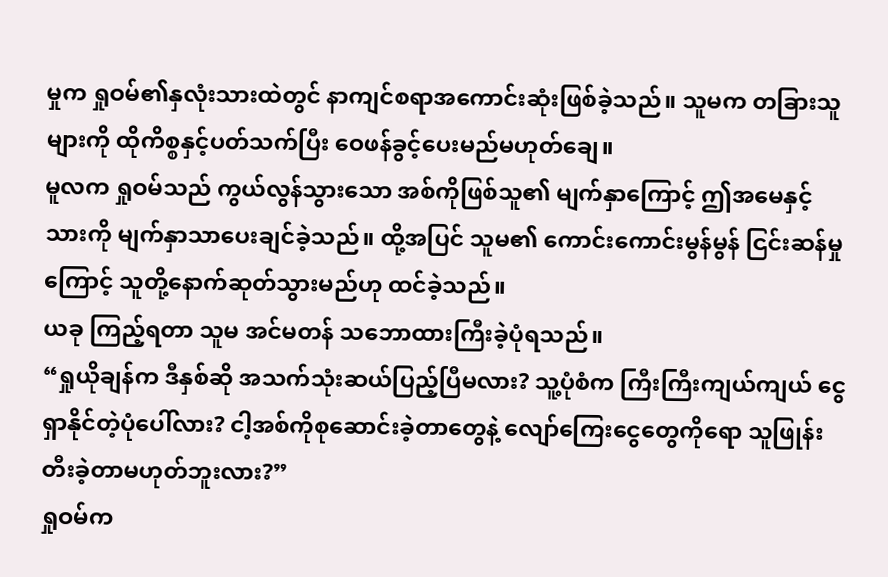မှုက ရှုဝမ်၏နှလုံးသားထဲတွင် နာကျင်စရာအကောင်းဆုံးဖြစ်ခဲ့သည်။ သူမက တခြားသူများကို ထိုကိစ္စနှင့်ပတ်သက်ပြီး ဝေဖန်ခွင့်ပေးမည်မဟုတ်ချေ။
မူလက ရှုဝမ်သည် ကွယ်လွန်သွားသော အစ်ကိုဖြစ်သူ၏ မျက်နှာကြောင့် ဤအမေနှင့်သားကို မျက်နှာသာပေးချင်ခဲ့သည်။ ထို့အပြင် သူမ၏ ကောင်းကောင်းမွန်မွန် ငြင်းဆန်မှုကြောင့် သူတို့နောက်ဆုတ်သွားမည်ဟု ထင်ခဲ့သည်။
ယခု ကြည့်ရတာ သူမ အင်မတန် သဘောထားကြီးခဲ့ပုံရသည်။
“ရှုယိုချန်က ဒီနှစ်ဆို အသက်သုံးဆယ်ပြည့်ပြီမလား? သူ့ပုံစံက ကြီးကြီးကျယ်ကျယ် ငွေရှာနိုင်တဲ့ပုံပေါ်လား? ငါ့အစ်ကိုစုဆောင်းခဲ့တာတွေနဲ့ လျော်ကြေးငွေတွေကိုရော သူဖြုန်းတီးခဲ့တာမဟုတ်ဘူးလား?”
ရှုဝမ်က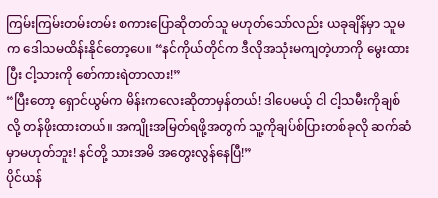ကြမ်းကြမ်းတမ်းတမ်း စကားပြောဆိုတတ်သူ မဟုတ်သော်လည်း ယခုချိန်မှာ သူမက ဒေါသမထိန်းနိုင်တော့ပေ။ “နင်ကိုယ်တိုင်က ဒီလိုအသုံးမကျတဲ့ဟာကို မွေးထားပြီး ငါ့သားကို စော်ကားရဲတာလား!”
“ပြီးတော့ ရှောင်ယွမ်က မိန်းကလေးဆိုတာမှန်တယ်! ဒါပေမယ့် ငါ ငါ့သမီးကိုချစ်လို့ တန်ဖိုးထားတယ်။ အကျိုးအမြတ်ရဖို့အတွက် သူ့ကိုချပ်စ်ပြားတစ်ခုလို ဆက်ဆံမှာမဟုတ်ဘူး! နင်တို့ သားအမိ အတွေးလွန်နေပြီ!”
ပိုင်ယန်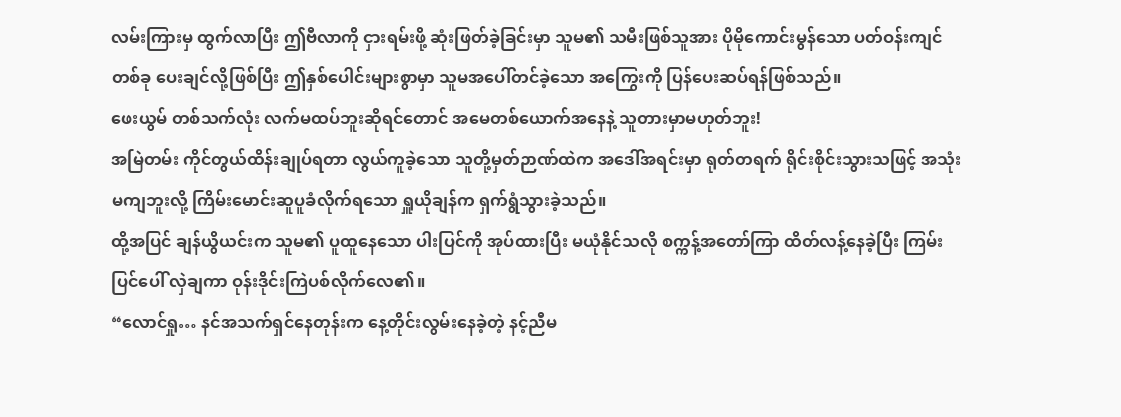လမ်းကြားမှ ထွက်လာပြီး ဤဗီလာကို ငှားရမ်းဖို့ ဆုံးဖြတ်ခဲ့ခြင်းမှာ သူမ၏ သမီးဖြစ်သူအား ပိုမိုကောင်းမွန်သော ပတ်ဝန်းကျင်တစ်ခု ပေးချင်လို့ဖြစ်ပြီး ဤနှစ်ပေါင်းများစွာမှာ သူမအပေါ်တင်ခဲ့သော အကြွေးကို ပြန်ပေးဆပ်ရန်ဖြစ်သည်။
ဖေးယွမ် တစ်သက်လုံး လက်မထပ်ဘူးဆိုရင်တောင် အမေတစ်ယောက်အနေနဲ့ သူတားမှာမဟုတ်ဘူး!
အမြဲတမ်း ကိုင်တွယ်ထိန်းချုပ်ရတာ လွယ်ကူခဲ့သော သူတို့မှတ်ဉာဏ်ထဲက အဒေါ်အရင်းမှာ ရုတ်တရက် ရိုင်းစိုင်းသွားသဖြင့် အသုံးမကျဘူးလို့ ကြိမ်းမောင်းဆူပူခံလိုက်ရသော ရှူယိုချန်က ရှက်ရွံသွားခဲ့သည်။
ထို့အပြင် ချန်ယွိယင်းက သူမ၏ ပူထူနေသော ပါးပြင်ကို အုပ်ထားပြီး မယုံနိုင်သလို စက္ကန့်အတော်ကြာ ထိတ်လန့်နေခဲ့ပြီး ကြမ်းပြင်ပေါ် လှဲချကာ ဝုန်းဒိုင်းကြဲပစ်လိုက်လေ၏။
“လောင်ရှု… နင်အသက်ရှင်နေတုန်းက နေ့တိုင်းလွမ်းနေခဲ့တဲ့ နင့်ညီမ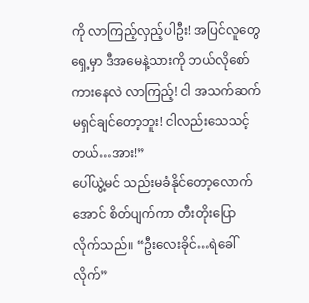ကို လာကြည့်လှည့်ပါဦး! အပြင်လူတွေရှေ့မှာ ဒီအမေနဲ့သားကို ဘယ်လိုစော်ကားနေလဲ လာကြည့်! ငါ အသက်ဆက်မရှင်ချင်တော့ဘူး! ငါလည်းသေသင့်တယ်…အား!”
ပေါ်ယွဲ့မင် သည်းမခံနိုင်တော့လောက်အောင် စိတ်ပျက်ကာ တီးတိုးပြောလိုက်သည်။ “ဦးလေးခိုင်…ရဲခေါ်လိုက်”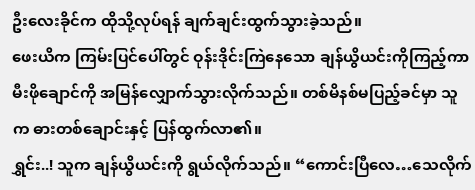ဦးလေးခိုင်က ထိုသို့လုပ်ရန် ချက်ချင်းထွက်သွားခဲ့သည်။
ဖေးယိက ကြမ်းပြင်ပေါ်တွင် ဝုန်းဒိုင်းကြဲနေသော ချန်ယွိယင်းကိုကြည့်ကာ မီးဖိုချောင်ကို အမြန်လျှောက်သွားလိုက်သည်။ တစ်မိနစ်မပြည့်ခင်မှာ သူက ဓားတစ်ချောင်းနှင့် ပြန်ထွက်လာ၏။
ရွှင်း..! သူက ချန်ယွိယင်းကို ရွယ်လိုက်သည်။ “ကောင်းပြီလေ…သေလိုက်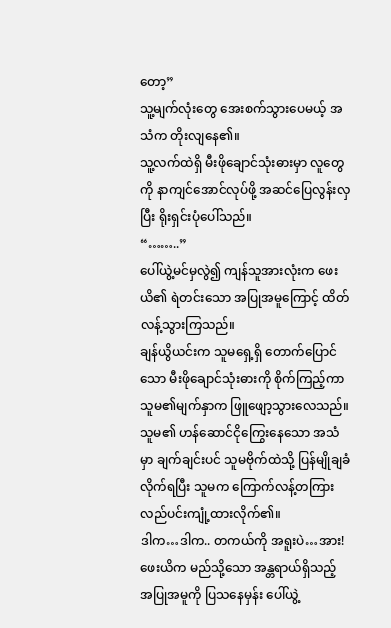တော့”
သူ့မျက်လုံးတွေ အေးစက်သွားပေမယ့် အသံက တိုးလျနေ၏။
သူ့လက်ထဲရှိ မီးဖိုချောင်သုံးဓားမှာ လူတွေကို နာကျင်အောင်လုပ်ဖို့ အဆင်ပြေလွန်းလှပြီး ရိုးရှင်းပုံပေါ်သည်။
“……..”
ပေါ်ယွဲ့မင်မှလွဲ၍ ကျန်သူအားလုံးက ဖေးယိ၏ ရဲတင်းသော အပြုအမူကြောင့် ထိတ်လန့်သွားကြသည်။
ချန်ယွိယင်းက သူမရှေ့ရှိ တောက်ပြောင်သော မီးဖိုချောင်သုံးဓားကို စိုက်ကြည့်ကာ သူမ၏မျက်နှာက ဖြူဖျော့သွားလေသည်။ သူမ၏ ဟန်ဆောင်ငိုကြွေးနေသော အသံမှာ ချက်ချင်းပင် သူမဗိုက်ထဲသို့ ပြန်မျိုချခံလိုက်ရပြီး သူမက ကြောက်လန့်တကြား လည်ပင်းကျုံ့ထားလိုက်၏။
ဒါက…ဒါက.. တကယ်ကို အရူးပဲ…အား!
ဖေးယိက မည်သို့သော အန္တရာယ်ရှိသည့် အပြုအမူကို ပြသနေမှန်း ပေါ်ယွဲ့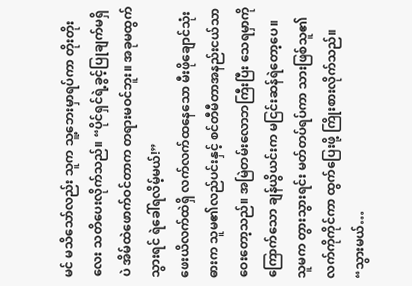မင် မသိသော်လည်း သူက သူ့ဘေးမှာရပ်ကာ တိုးတိုးလေး သတိပေးလိုက်သည်။ “ပိုင်ရှင်ရဲ့ခွင့်ပြုချက်မရှိပဲ အိမ်ထဲဖောက်ဝင်တာက တရားမဝင်ဘူး။ အခုမထွက်သွားရင် ရဲခေါ်ရလိမ့်မယ်!”
ဖေးယိလက်ထဲရှိ လက်လက်ထနေသော မီးဖိုချောင်သုံးဓားက သူမ၏လည်ပင်းနှင့် စင်တီမီတာအနည်းငယ်သာ ဝေးတော့သည်။ အမြဲတမ်းလောဘကြီးပြီး သေရမှာကိုကြောက်သော ချန်ယွိယင်းက မငြင်းဆန်ရဲတော့ပေ။
သူမက တွားသွားရင်း မတ်တပ်ရပ်ကာ သားဖြစ်သူ၏လက်ကိုကိုင်ကာ ထွက်ပြေးဖို့ ကြိုးစားလိုက်သည်။ “သွားမယ်…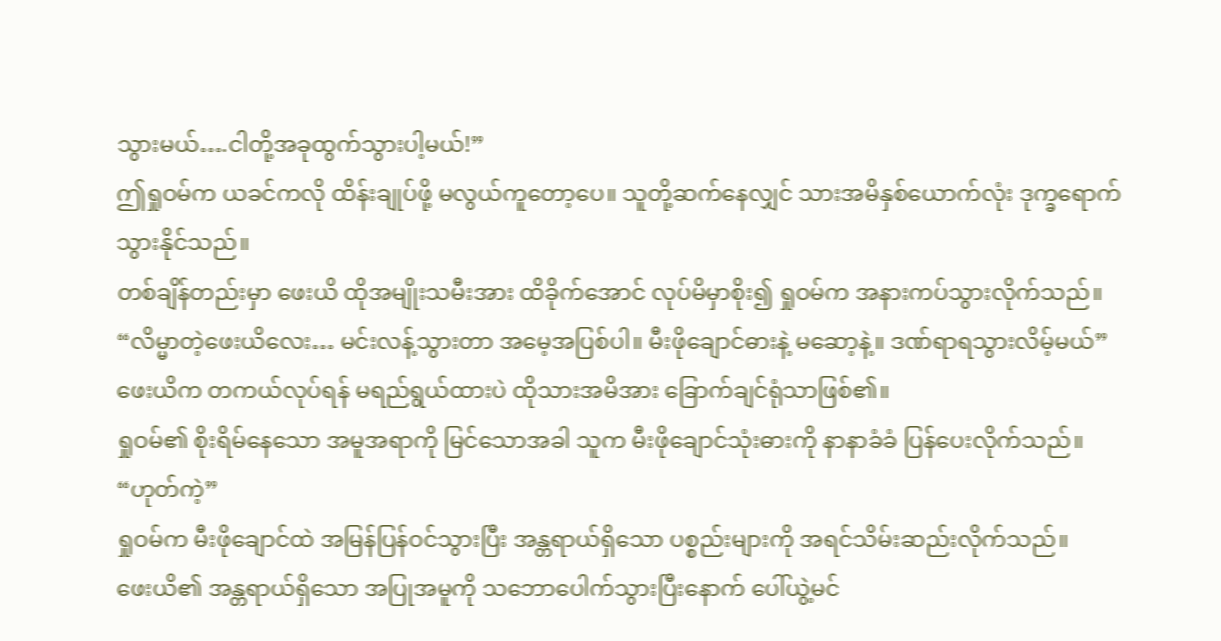သွားမယ်….ငါတို့အခုထွက်သွားပါ့မယ်!”
ဤရှုဝမ်က ယခင်ကလို ထိန်းချုပ်ဖို့ မလွယ်ကူတော့ပေ။ သူတို့ဆက်နေလျှင် သားအမိနှစ်ယောက်လုံး ဒုက္ခရောက်သွားနိုင်သည်။
တစ်ချိန်တည်းမှာ ဖေးယိ ထိုအမျိုးသမီးအား ထိခိုက်အောင် လုပ်မိမှာစိုး၍ ရှုဝမ်က အနားကပ်သွားလိုက်သည်။ “လိမ္မာတဲ့ဖေးယိလေး… မင်းလန့်သွားတာ အမေ့အပြစ်ပါ။ မီးဖိုချောင်ဓားနဲ့ မဆော့နဲ့။ ဒဏ်ရာရသွားလိမ့်မယ်”
ဖေးယိက တကယ်လုပ်ရန် မရည်ရွယ်ထားပဲ ထိုသားအမိအား ခြောက်ချင်ရုံသာဖြစ်၏။
ရှုဝမ်၏ စိုးရိမ်နေသော အမူအရာကို မြင်သောအခါ သူက မီးဖိုချောင်သုံးဓားကို နာနာခံခံ ပြန်ပေးလိုက်သည်။ “ဟုတ်ကဲ့”
ရှုဝမ်က မီးဖိုချောင်ထဲ အမြန်ပြန်ဝင်သွားပြီး အန္တရာယ်ရှိသော ပစ္စည်းများကို အရင်သိမ်းဆည်းလိုက်သည်။
ဖေးယိ၏ အန္တရာယ်ရှိသော အပြုအမူကို သဘောပေါက်သွားပြီးနောက် ပေါ်ယွဲ့မင်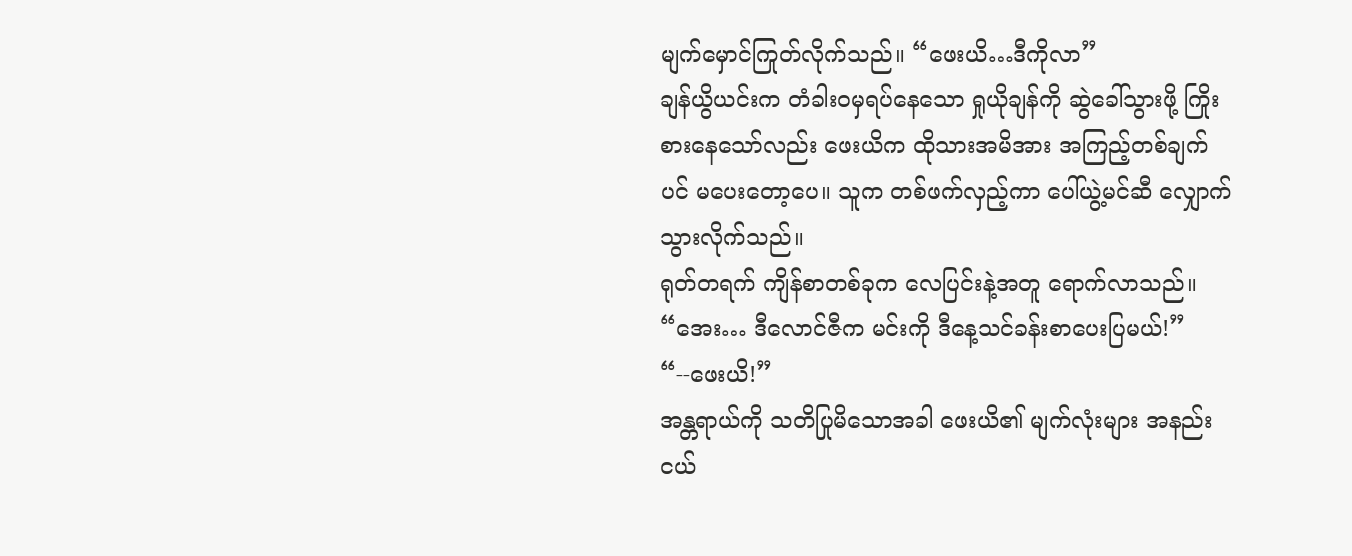မျက်မှောင်ကြုတ်လိုက်သည်။ “ဖေးယိ…ဒီကိုလာ”
ချန်ယွိယင်းက တံခါးဝမှရပ်နေသော ရှုယိုချန်ကို ဆွဲခေါ်သွားဖို့ ကြိုးစားနေသော်လည်း ဖေးယိက ထိုသားအမိအား အကြည့်တစ်ချက်ပင် မပေးတော့ပေ။ သူက တစ်ဖက်လှည့်ကာ ပေါ်ယွဲ့မင်ဆီ လျှောက်သွားလိုက်သည်။
ရုတ်တရက် ကျိန်စာတစ်ခုက လေပြင်းနဲ့အတူ ရောက်လာသည်။ “အေး… ဒီလောင်ဇီက မင်းကို ဒီနေ့သင်ခန်းစာပေးပြမယ်!”
“--ဖေးယိ!”
အန္တရာယ်ကို သတိပြုမိသောအခါ ဖေးယိ၏ မျက်လုံးများ အနည်းငယ်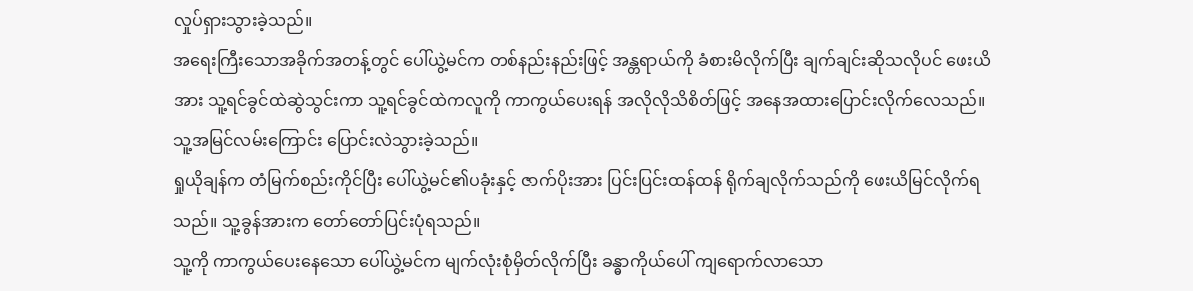လှုပ်ရှားသွားခဲ့သည်။
အရေးကြီးသောအခိုက်အတန့်တွင် ပေါ်ယွဲ့မင်က တစ်နည်းနည်းဖြင့် အန္တရာယ်ကို ခံစားမိလိုက်ပြီး ချက်ချင်းဆိုသလိုပင် ဖေးယိအား သူ့ရင်ခွင်ထဲဆွဲသွင်းကာ သူ့ရင်ခွင်ထဲကလူကို ကာကွယ်ပေးရန် အလိုလိုသိစိတ်ဖြင့် အနေအထားပြောင်းလိုက်လေသည်။
သူ့အမြင်လမ်းကြောင်း ပြောင်းလဲသွားခဲ့သည်။
ရှုယိုချန်က တံမြက်စည်းကိုင်ပြီး ပေါ်ယွဲ့မင်၏ပခုံးနှင့် ဇာက်ပိုးအား ပြင်းပြင်းထန်ထန် ရိုက်ချလိုက်သည်ကို ဖေးယိမြင်လိုက်ရသည်။ သူ့ခွန်အားက တော်တော်ပြင်းပုံရသည်။
သူ့ကို ကာကွယ်ပေးနေသော ပေါ်ယွဲ့မင်က မျက်လုံးစုံမှိတ်လိုက်ပြီး ခန္ဓာကိုယ်ပေါ် ကျရောက်လာသော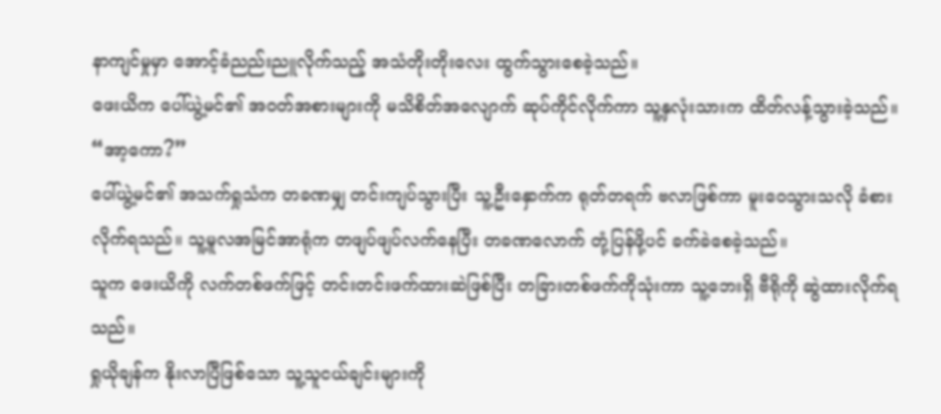နာကျင်မှုမှာ အောင့်ခံညည်းညူလိုက်သည့် အသံတိုးတိုးလေး ထွက်သွားစေခဲ့သည်။
ဖေးယိက ပေါ်ယွဲ့မင်၏ အဝတ်အစားများကို မသိစိတ်အလျောက် ဆုပ်ကိုင်လိုက်ကာ သူ့နှလုံးသားက ထိတ်လန့်သွားခဲ့သည်။ “အာ့ကော?”
ပေါ်ယွဲ့မင်၏ အသက်ရှုသံက တခဏမျှ တင်းကျပ်သွားပြီး သူ့ဦးနှောက်က ရုတ်တရက် ဗလာဖြစ်ကာ မူးဝေသွားသလို ခံစားလိုက်ရသည်။ သူ့မူလအမြင်အာရုံက တဖျပ်ဖျပ်လက်နေပြီး တခဏလောက် တုံ့ပြန်ဖို့ပင် ခက်ခဲစေခဲ့သည်။
သူက ဖေးယိကို လက်တစ်ဖက်ဖြင့် တင်းတင်းဖက်ထားဆဲဖြစ်ပြီး တခြားတစ်ဖက်ကိုသုံးကာ သူ့ဘေးရှိ ဗီရိုကို ဆွဲထားလိုက်ရသည်။
ရှုယိုချန်က နိုးလာပြီဖြစ်သော သူ့သူငယ်ချင်းများကို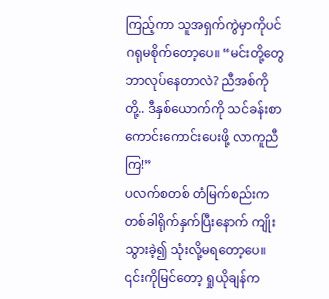ကြည့်ကာ သူအရှက်ကွဲမှာကိုပင် ဂရုမစိုက်တော့ပေ။ “မင်းတို့တွေဘာလုပ်နေတာလဲ? ညီအစ်ကိုတို့.. ဒီနှစ်ယောက်ကို သင်ခန်းစာ ကောင်းကောင်းပေးဖို့ လာကူညီကြ!”
ပလက်စတစ် တံမြက်စည်းက တစ်ခါရိုက်နှက်ပြီးနောက် ကျိုးသွားခဲ့၍ သုံးလို့မရတော့ပေ။
၎င်းကိုမြင်တော့ ရှုယိုချန်က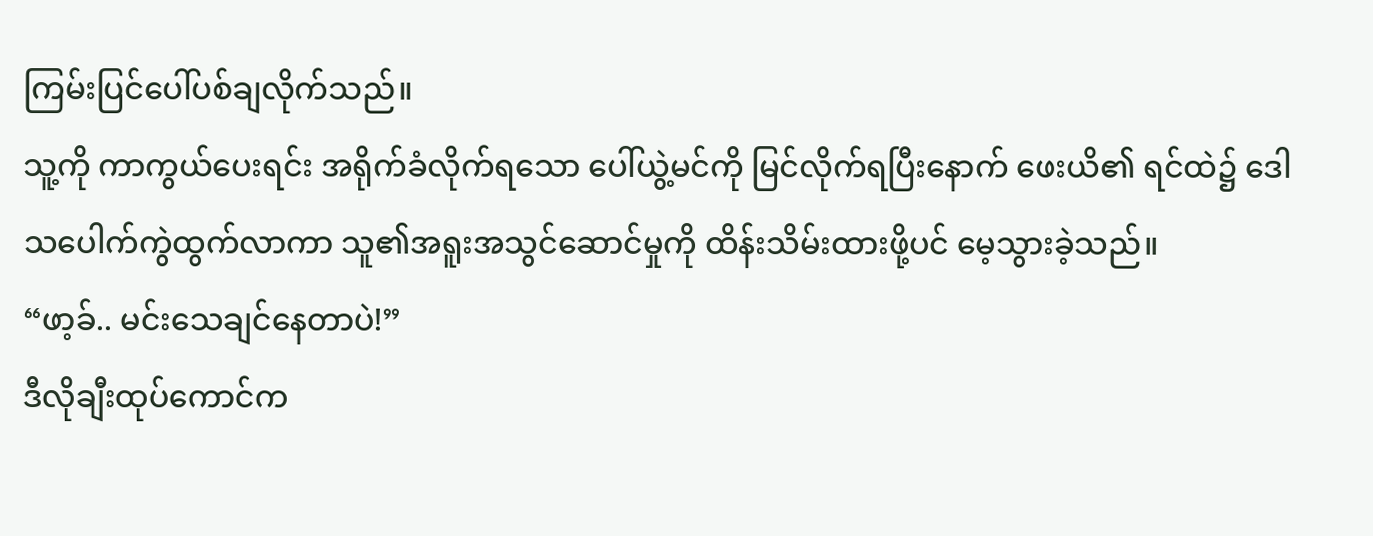ကြမ်းပြင်ပေါ်ပစ်ချလိုက်သည်။
သူ့ကို ကာကွယ်ပေးရင်း အရိုက်ခံလိုက်ရသော ပေါ်ယွဲ့မင်ကို မြင်လိုက်ရပြီးနောက် ဖေးယိ၏ ရင်ထဲ၌ ဒေါသပေါက်ကွဲထွက်လာကာ သူ၏အရူးအသွင်ဆောင်မှုကို ထိန်းသိမ်းထားဖို့ပင် မေ့သွားခဲ့သည်။
“ဖာ့ခ်.. မင်းသေချင်နေတာပဲ!”
ဒီလိုချီးထုပ်ကောင်က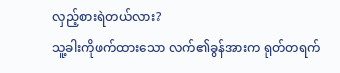လှည့်စားရဲတယ်လား?
သူ့ခါးကိုဖက်ထားသော လက်၏ခွန်အားက ရုတ်တရက်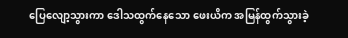ပြေလျော့သွားကာ ဒေါသထွက်နေသော ဖေးယိက အမြန်ထွက်သွားခဲ့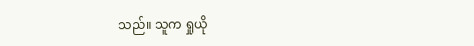သည်။ သူက ရှုယို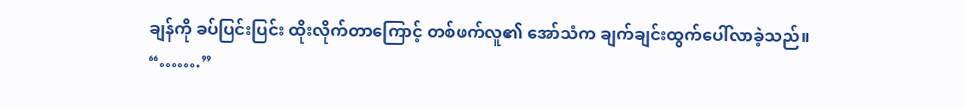ချန်ကို ခပ်ပြင်းပြင်း ထိုးလိုက်တာကြောင့် တစ်ဖက်လူ၏ အော်သံက ချက်ချင်းထွက်ပေါ်လာခဲ့သည်။
“…….”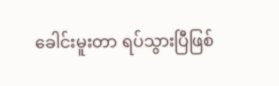ခေါင်းမူးတာ ရပ်သွားပြီဖြစ်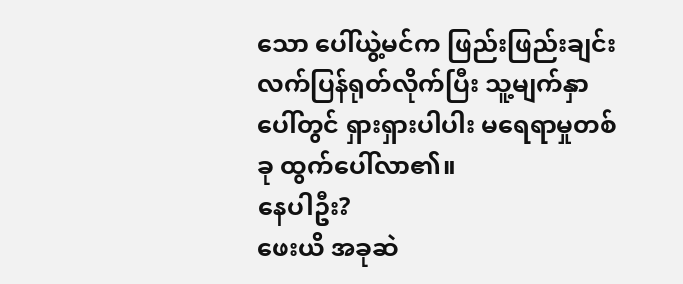သော ပေါ်ယွဲ့မင်က ဖြည်းဖြည်းချင်း လက်ပြန်ရုတ်လိုက်ပြီး သူ့မျက်နှာပေါ်တွင် ရှားရှားပါပါး မရေရာမှုတစ်ခု ထွက်ပေါ်လာ၏။
နေပါဦး?
ဖေးယိ အခုဆဲ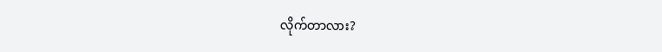လိုက်တာလား?